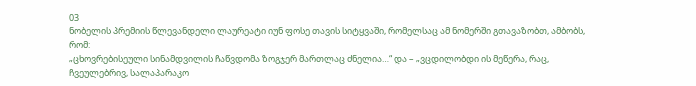03
ნობელის პრემიის წლევანდელი ლაურეატი იუნ ფოსე თავის სიტყვაში, რომელსაც ამ ნომერში გთავაზობთ, ამბობს, რომ:
„ცხოვრებისეული სინამდვილის ჩაწვდომა ზოგჯერ მართლაც ძნელია…“ და – „ვცდილობდი ის მეწერა, რაც, ჩვეულებრივ, სალაპარაკო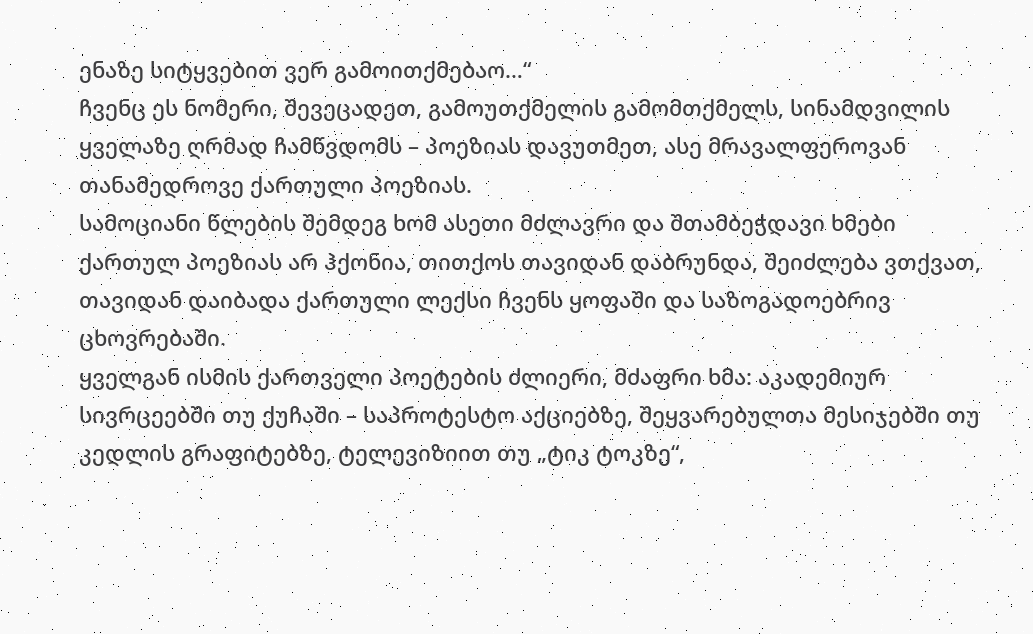ენაზე სიტყვებით ვერ გამოითქმებაო…“
ჩვენც ეს ნომერი, შევეცადეთ, გამოუთქმელის გამომთქმელს, სინამდვილის ყველაზე ღრმად ჩამწვდომს – პოეზიას დავუთმეთ, ასე მრავალფეროვან თანამედროვე ქართული პოეზიას.
სამოციანი წლების შემდეგ ხომ ასეთი მძლავრი და შთამბეჭდავი ხმები ქართულ პოეზიას არ ჰქონია, თითქოს თავიდან დაბრუნდა, შეიძლება ვთქვათ, თავიდან დაიბადა ქართული ლექსი ჩვენს ყოფაში და საზოგადოებრივ ცხოვრებაში.
ყველგან ისმის ქართველი პოეტების ძლიერი, მძაფრი ხმა: აკადემიურ სივრცეებში თუ ქუჩაში – საპროტესტო აქციებზე, შეყვარებულთა მესიჯებში თუ კედლის გრაფიტებზე, ტელევიზიით თუ „ტიკ ტოკზე“,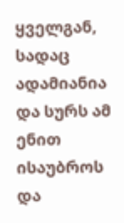ყველგან, სადაც ადამიანია და სურს ამ ენით ისაუბროს და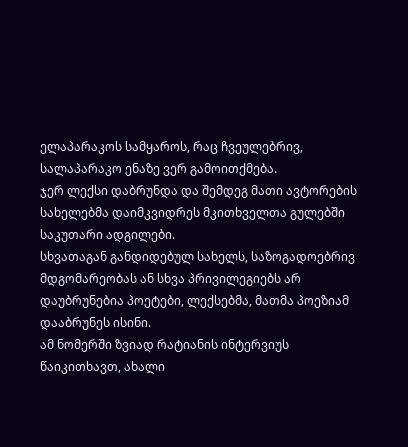ელაპარაკოს სამყაროს, რაც ჩვეულებრივ, სალაპარაკო ენაზე ვერ გამოითქმება.
ჯერ ლექსი დაბრუნდა და შემდეგ მათი ავტორების სახელებმა დაიმკვიდრეს მკითხველთა გულებში საკუთარი ადგილები.
სხვათაგან განდიდებულ სახელს, საზოგადოებრივ მდგომარეობას ან სხვა პრივილეგიებს არ დაუბრუნებია პოეტები, ლექსებმა, მათმა პოეზიამ დააბრუნეს ისინი.
ამ ნომერში ზვიად რატიანის ინტერვიუს წაიკითხავთ, ახალი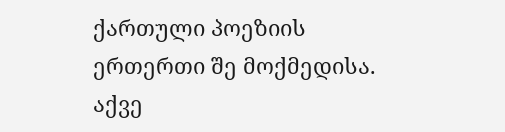ქართული პოეზიის ერთერთი შე მოქმედისა. აქვე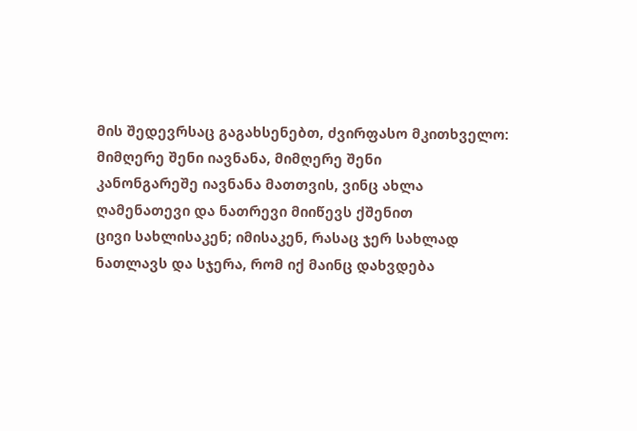მის შედევრსაც გაგახსენებთ, ძვირფასო მკითხველო:
მიმღერე შენი იავნანა, მიმღერე შენი
კანონგარეშე იავნანა მათთვის, ვინც ახლა
ღამენათევი და ნათრევი მიიწევს ქშენით
ცივი სახლისაკენ; იმისაკენ, რასაც ჯერ სახლად
ნათლავს და სჯერა, რომ იქ მაინც დახვდება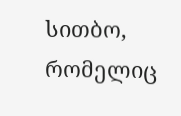სითბო,
რომელიც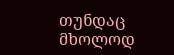თუნდაც მხოლოდ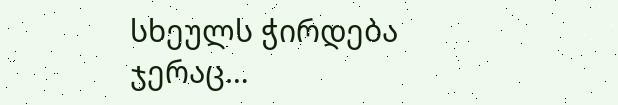სხეულს ჭირდება ჯერაც…